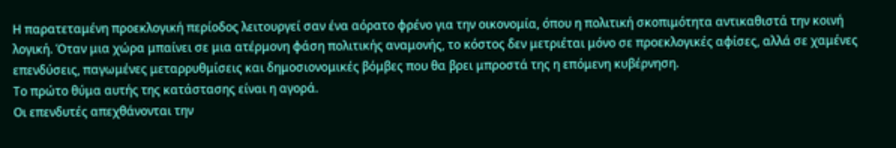Η παρατεταμένη προεκλογική περίοδος λειτουργεί σαν ένα αόρατο φρένο για την οικονομία, όπου η πολιτική σκοπιμότητα αντικαθιστά την κοινή λογική. Όταν μια χώρα μπαίνει σε μια ατέρμονη φάση πολιτικής αναμονής, το κόστος δεν μετριέται μόνο σε προεκλογικές αφίσες, αλλά σε χαμένες επενδύσεις, παγωμένες μεταρρυθμίσεις και δημοσιονομικές βόμβες που θα βρει μπροστά της η επόμενη κυβέρνηση.
Το πρώτο θύμα αυτής της κατάστασης είναι η αγορά.
Οι επενδυτές απεχθάνονται την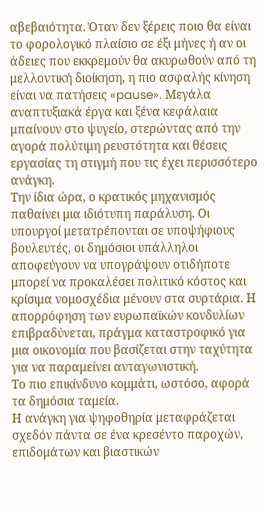αβεβαιότητα. Όταν δεν ξέρεις ποιο θα είναι το φορολογικό πλαίσιο σε έξι μήνες ή αν οι άδειες που εκκρεμούν θα ακυρωθούν από τη μελλοντική διοίκηση, η πιο ασφαλής κίνηση είναι να πατήσεις «pause». Μεγάλα αναπτυξιακά έργα και ξένα κεφάλαια μπαίνουν στο ψυγείο, στερώντας από την αγορά πολύτιμη ρευστότητα και θέσεις εργασίας τη στιγμή που τις έχει περισσότερο ανάγκη.
Την ίδια ώρα, ο κρατικός μηχανισμός παθαίνει μια ιδιότυπη παράλυση. Οι υπουργοί μετατρέπονται σε υποψήφιους βουλευτές, οι δημόσιοι υπάλληλοι αποφεύγουν να υπογράψουν οτιδήποτε μπορεί να προκαλέσει πολιτικό κόστος και κρίσιμα νομοσχέδια μένουν στα συρτάρια. Η απορρόφηση των ευρωπαϊκών κονδυλίων επιβραδύνεται, πράγμα καταστροφικό για μια οικονομία που βασίζεται στην ταχύτητα για να παραμείνει ανταγωνιστική.
Το πιο επικίνδυνο κομμάτι, ωστόσο, αφορά τα δημόσια ταμεία.
Η ανάγκη για ψηφοθηρία μεταφράζεται σχεδόν πάντα σε ένα κρεσέντο παροχών, επιδομάτων και βιαστικών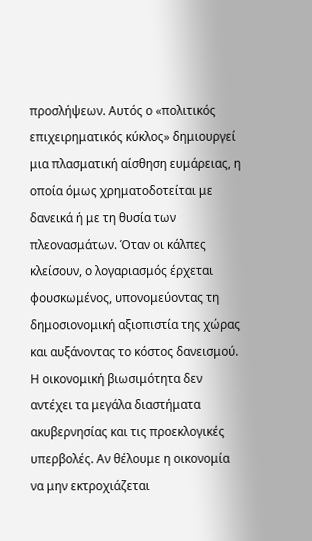προσλήψεων. Αυτός ο «πολιτικός επιχειρηματικός κύκλος» δημιουργεί μια πλασματική αίσθηση ευμάρειας, η οποία όμως χρηματοδοτείται με δανεικά ή με τη θυσία των πλεονασμάτων. Όταν οι κάλπες κλείσουν, ο λογαριασμός έρχεται φουσκωμένος, υπονομεύοντας τη δημοσιονομική αξιοπιστία της χώρας και αυξάνοντας το κόστος δανεισμού.
Η οικονομική βιωσιμότητα δεν αντέχει τα μεγάλα διαστήματα ακυβερνησίας και τις προεκλογικές υπερβολές. Αν θέλουμε η οικονομία να μην εκτροχιάζεται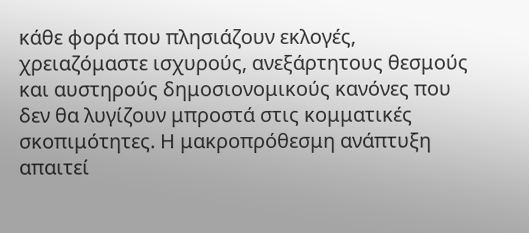κάθε φορά που πλησιάζουν εκλογές, χρειαζόμαστε ισχυρούς, ανεξάρτητους θεσμούς και αυστηρούς δημοσιονομικούς κανόνες που δεν θα λυγίζουν μπροστά στις κομματικές σκοπιμότητες. Η μακροπρόθεσμη ανάπτυξη απαιτεί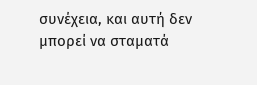συνέχεια, και αυτή δεν μπορεί να σταματά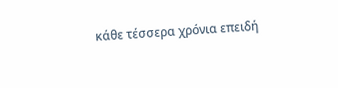κάθε τέσσερα χρόνια επειδή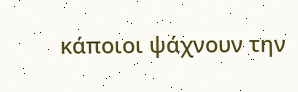κάποιοι ψάχνουν την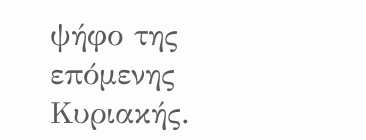ψήφο της επόμενης Κυριακής.